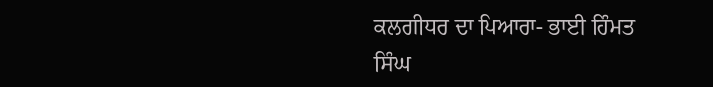ਕਲਗੀਧਰ ਦਾ ਪਿਆਰਾ- ਭਾਈ ਹਿੰਮਤ ਸਿੰਘ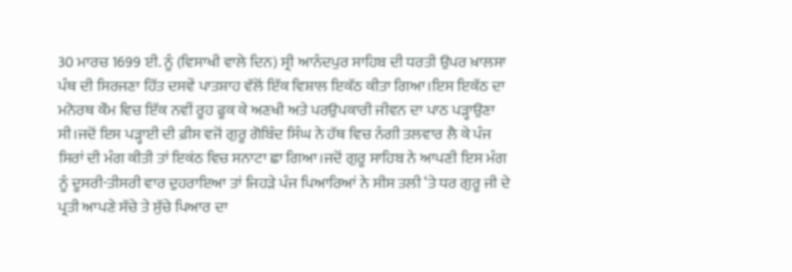30 ਮਾਰਚ 1699 ਈ. ਨੂੰ (ਵਿਸਾਖੀ ਵਾਲੇ ਦਿਨ) ਸ੍ਰੀ ਆਨੰਦਪੁਰ ਸਾਹਿਬ ਦੀ ਧਰਤੀ ਉਪਰ ਖ਼ਾਲਸਾ ਪੰਥ ਦੀ ਸਿਰਜਣਾ ਹਿੱਤ ਦਸਵੇਂ ਪਾਤਸ਼ਾਹ ਵੱਲੋਂ ਇੱਕ ਵਿਸ਼ਾਲ ਇਕੱਠ ਕੀਤਾ ਗਿਆ।ਇਸ ਇਕੱਠ ਦਾ ਮਨੋਰਥ ਕੌਮ ਵਿਚ ਇੱਕ ਨਵੀਂ ਰੂਹ ਫੂਕ ਕੇ ਅਣਖੀ ਅਤੇ ਪਰਉਪਕਾਰੀ ਜੀਵਨ ਦਾ ਪਾਠ ਪੜ੍ਹਾਉਣਾ ਸੀ।ਜਦੋਂ ਇਸ ਪੜ੍ਹਾਈ ਦੀ ਫ਼ੀਸ ਵਜੋਂ ਗੁਰੂ ਗੋਬਿੰਦ ਸਿੰਘ ਨੇ ਹੱਥ ਵਿਚ ਨੰਗੀ ਤਲਵਾਰ ਲੈ ਕੇ ਪੰਜ ਸਿਰਾਂ ਦੀ ਮੰਗ ਕੀਤੀ ਤਾਂ ਇਕਂਠ ਵਿਚ ਸਨਾਟਾ ਛਾ ਗਿਆ।ਜਦੋਂ ਗੁਰੂ ਸਾਹਿਬ ਨੇ ਆਪਣੀ ਇਸ ਮੰਗ ਨੂੰ ਦੂਸਰੀ-ਤੀਸਰੀ ਵਾਰ ਦੁਹਰਾਇਆ ਤਾਂ ਜਿਹੜੇ ਪੰਜ ਪਿਆਰਿਆਂ ਨੇ ਸੀਸ ਤਲੀ ‘ਤੇ ਧਰ ਗੁਰੂ ਜੀ ਦੇ ਪ੍ਰਤੀ ਆਪਣੇ ਸੱਚੇ ਤੇ ਸੁੱਚੇ ਪਿਆਰ ਦਾ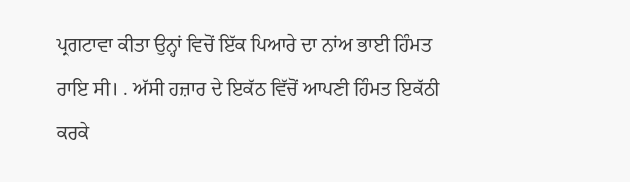ਪ੍ਰਗਟਾਵਾ ਕੀਤਾ ਉਨ੍ਹਾਂ ਵਿਚੋਂ ਇੱਕ ਪਿਆਰੇ ਦਾ ਨਾਂਅ ਭਾਈ ਹਿੰਮਤ ਰਾਇ ਸੀ। . ਅੱਸੀ ਹਜ਼ਾਰ ਦੇ ਇਕੱਠ ਵਿੱਚੋਂ ਆਪਣੀ ਹਿੰਮਤ ਇਕੱਠੀ ਕਰਕੇ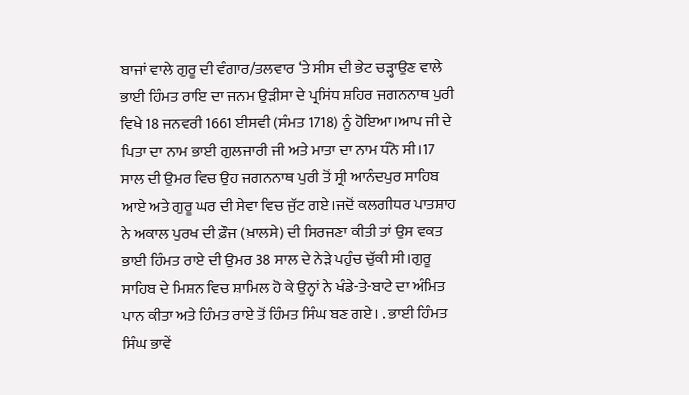ਬਾਜਾਂ ਵਾਲੇ ਗੁਰੂ ਦੀ ਵੰਗਾਰ/ਤਲਵਾਰ ‘ਤੇ ਸੀਸ ਦੀ ਭੇਟ ਚੜ੍ਹਾਉਣ ਵਾਲੇ ਭਾਈ ਹਿੰਮਤ ਰਾਇ ਦਾ ਜਨਮ ਉੜੀਸਾ ਦੇ ਪ੍ਰਸਿਂਧ ਸ਼ਹਿਰ ਜਗਨਨਾਥ ਪੁਰੀ ਵਿਖੇ 18 ਜਨਵਰੀ 1661 ਈਸਵੀ (ਸੰਮਤ 1718) ਨੂੰ ਹੋਇਆ।ਆਪ ਜੀ ਦੇ ਪਿਤਾ ਦਾ ਨਾਮ ਭਾਈ ਗੁਲਜਾਰੀ ਜੀ ਅਤੇ ਮਾਤਾ ਦਾ ਨਾਮ ਧੰਨੋ ਸੀ।17 ਸਾਲ ਦੀ ਉਮਰ ਵਿਚ ਉਹ ਜਗਨਨਾਥ ਪੁਰੀ ਤੋਂ ਸ੍ਰੀ ਆਨੰਦਪੁਰ ਸਾਹਿਬ ਆਏ ਅਤੇ ਗੁਰੂ ਘਰ ਦੀ ਸੇਵਾ ਵਿਚ ਜੁੱਟ ਗਏ।ਜਦੋਂ ਕਲਗੀਧਰ ਪਾਤਸ਼ਾਹ ਨੇ ਅਕਾਲ ਪੁਰਖ ਦੀ ਫ਼ੌਜ (ਖ਼ਾਲਸੇ) ਦੀ ਸਿਰਜਣਾ ਕੀਤੀ ਤਾਂ ਉਸ ਵਕਤ ਭਾਈ ਹਿੰਮਤ ਰਾਏ ਦੀ ਉਮਰ 38 ਸਾਲ ਦੇ ਨੇੜੇ ਪਹੁੰਚ ਚੁੱਕੀ ਸੀ।ਗੁਰੂ ਸਾਹਿਬ ਦੇ ਮਿਸ਼ਨ ਵਿਚ ਸ਼ਾਮਿਲ ਹੋ ਕੇ ਉਨ੍ਹਾਂ ਨੇ ਖੰਡੇ-ਤੇ-ਬਾਟੇ ਦਾ ਅੰਮਿਤ ਪਾਨ ਕੀਤਾ ਅਤੇ ਹਿੰਮਤ ਰਾਏ ਤੋਂ ਹਿੰਮਤ ਸਿੰਘ ਬਣ ਗਏ। . ਭਾਈ ਹਿੰਮਤ ਸਿੰਘ ਭਾਵੇਂ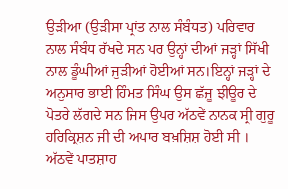ਉੜੀਆ (ਉੜੀਸਾ ਪ੍ਰਾਂਤ ਨਾਲ ਸੰਬੰਧਤ) ਪਰਿਵਾਰ ਨਾਲ ਸੰਬੰਧ ਰੱਖਦੇ ਸਨ ਪਰ ਉਨ੍ਹਾਂ ਦੀਆਂ ਜੜ੍ਹਾਂ ਸਿੱਖੀ ਨਾਲ ਡੂੰਘੀਆਂ ਜੁੜੀਆਂ ਹੋਈਆਂ ਸਨ।ਇਨ੍ਹਾਂ ਜੜ੍ਹਾਂ ਦੇ ਅਨੁਸਾਰ ਭਾਈ ਹਿੰਮਤ ਸਿੰਘ ਉਸ ਛੱਜੂ ਝੀਊਰ ਦੇ ਪੋਤਰੇ ਲੱਗਦੇ ਸਨ ਜਿਸ ਉਪਰ ਅੱਠਵੇਂ ਨਾਨਕ ਸ੍ਰੀ ਗੁਰੂ ਹਰਿਕ੍ਰਿਸ਼ਨ ਜੀ ਦੀ ਅਪਾਰ ਬਖ਼ਸ਼ਿਸ਼ ਹੋਈ ਸੀ । ਅੱਠਵੇਂ ਪਾਤਸ਼ਾਹ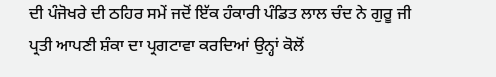ਦੀ ਪੰਜੋਖਰੇ ਦੀ ਠਹਿਰ ਸਮੇਂ ਜਦੋਂ ਇੱਕ ਹੰਕਾਰੀ ਪੰਡਿਤ ਲਾਲ ਚੰਦ ਨੇ ਗੁਰੂ ਜੀ ਪ੍ਰਤੀ ਆਪਣੀ ਸ਼ੰਕਾ ਦਾ ਪ੍ਰਗਟਾਵਾ ਕਰਦਿਆਂ ਉਨ੍ਹਾਂ ਕੋਲੋਂ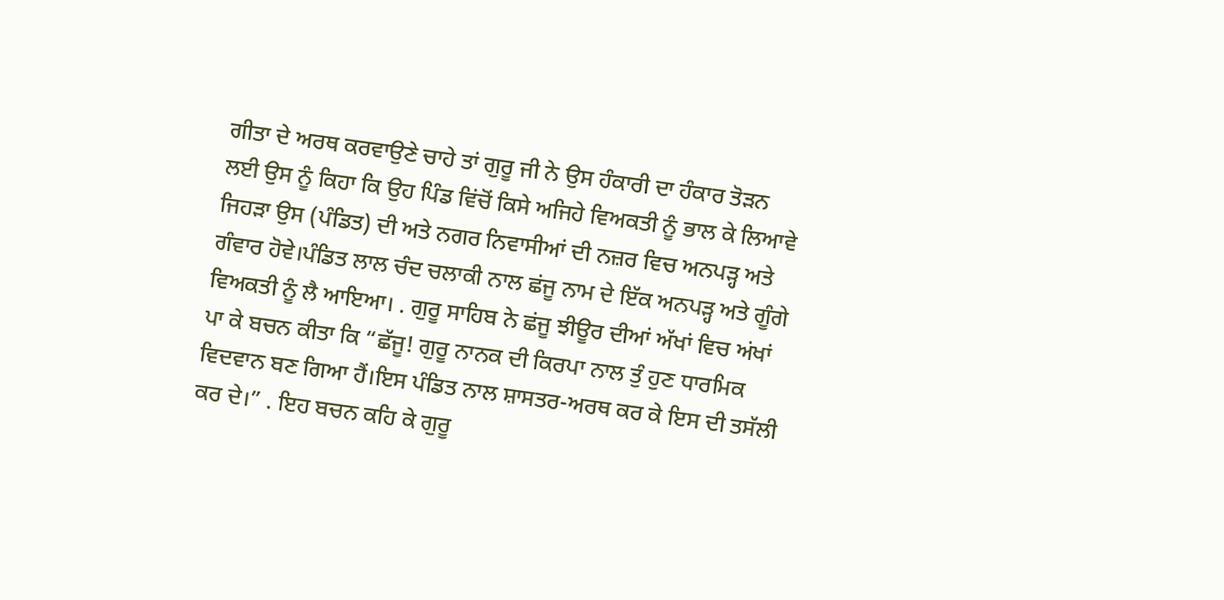ਗੀਤਾ ਦੇ ਅਰਥ ਕਰਵਾਉਣੇ ਚਾਹੇ ਤਾਂ ਗੁਰੂ ਜੀ ਨੇ ਉਸ ਹੰਕਾਰੀ ਦਾ ਹੰਕਾਰ ਤੋੜਨ ਲਈ ਉਸ ਨੂੰ ਕਿਹਾ ਕਿ ਉਹ ਪਿੰਡ ਵਿਂਚੋਂ ਕਿਸੇ ਅਜਿਹੇ ਵਿਅਕਤੀ ਨੂੰ ਭਾਲ ਕੇ ਲਿਆਵੇ ਜਿਹੜਾ ਉਸ (ਪੰਡਿਤ) ਦੀ ਅਤੇ ਨਗਰ ਨਿਵਾਸੀਆਂ ਦੀ ਨਜ਼ਰ ਵਿਚ ਅਨਪੜ੍ਹ ਅਤੇ ਗੰਵਾਰ ਹੋਵੇ।ਪੰਡਿਤ ਲਾਲ ਚੰਦ ਚਲਾਕੀ ਨਾਲ ਛਂਜੂ ਨਾਮ ਦੇ ਇੱਕ ਅਨਪੜ੍ਹ ਅਤੇ ਗੂੰਗੇ ਵਿਅਕਤੀ ਨੂੰ ਲੈ ਆਇਆ। . ਗੁਰੂ ਸਾਹਿਬ ਨੇ ਛਂਜੂ ਝੀਊਰ ਦੀਆਂ ਅੱਖਾਂ ਵਿਚ ਅਂਖਾਂ ਪਾ ਕੇ ਬਚਨ ਕੀਤਾ ਕਿ “ਛੱਜੂ! ਗੁਰੂ ਨਾਨਕ ਦੀ ਕਿਰਪਾ ਨਾਲ ਤੁੰ ਹੁਣ ਧਾਰਮਿਕ ਵਿਦਵਾਨ ਬਣ ਗਿਆ ਹੈਂ।ਇਸ ਪੰਡਿਤ ਨਾਲ ਸ਼ਾਸਤਰ-ਅਰਥ ਕਰ ਕੇ ਇਸ ਦੀ ਤਸੱਲੀ ਕਰ ਦੇ।” . ਇਹ ਬਚਨ ਕਹਿ ਕੇ ਗੁਰੂ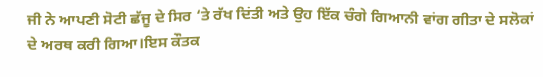ਜੀ ਨੇ ਆਪਣੀ ਸੋਟੀ ਛੱਜੂ ਦੇ ਸਿਰ ‘ਤੇ ਰੱਖ ਦਿਂਤੀ ਅਤੇ ਉਹ ਇੱਕ ਚੰਗੇ ਗਿਆਨੀ ਵਾਂਗ ਗੀਤਾ ਦੇ ਸਲੋਕਾਂ ਦੇ ਅਰਥ ਕਰੀ ਗਿਆ।ਇਸ ਕੌਤਕ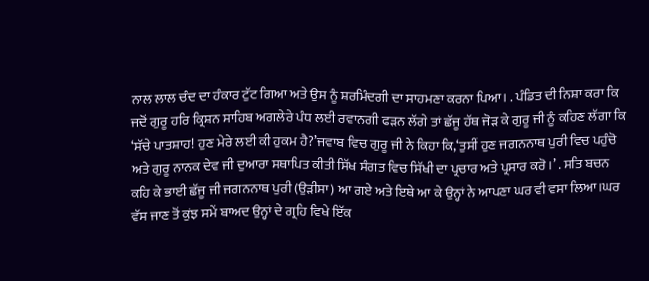ਨਾਲ ਲਾਲ ਚੰਦ ਦਾ ਹੰਕਾਰ ਟੁੱਟ ਗਿਆ ਅਤੇ ਉਸ ਨੂੰ ਸ਼ਰਮਿੰਦਗੀ ਦਾ ਸਾਹਮਣਾ ਕਰਨਾ ਪਿਆ। . ਪੰਡਿਤ ਦੀ ਨਿਸ਼ਾ ਕਰਾ ਕਿ ਜਦੋਂ ਗੁਰੂ ਹਰਿ ਕ੍ਰਿਸ਼ਨ ਸਾਹਿਬ ਅਗਲੇਰੇ ਪੰਧ ਲਈ ਰਵਾਨਗੀ ਫੜਨ ਲੱਗੇ ਤਾਂ ਛੱਜੂ ਹੱਥ ਜੋੜ ਕੇ ਗੁਰੂ ਜੀ ਨੂੰ ਕਹਿਣ ਲੱਗਾ ਕਿ ‘ਸੱਚੇ ਪਾਤਸ਼ਾਹ! ਹੁਣ ਮੇਰੇ ਲਈ ਕੀ ਹੁਕਮ ਹੈ?’ਜਵਾਬ ਵਿਚ ਗੁਰੂ ਜੀ ਨੇ ਕਿਹਾ ਕਿ,‘ਤੁਸੀਂ ਹੁਣ ਜਗਨਨਾਥ ਪੁਰੀ ਵਿਚ ਪਹੁੰਚੋ ਅਤੇ ਗੁਰੂ ਨਾਨਕ ਦੇਵ ਜੀ ਦੁਆਰਾ ਸਥਾਪਿਤ ਕੀਤੀ ਸਿੱਖ ਸੰਗਤ ਵਿਚ ਸਿੱਖੀ ਦਾ ਪ੍ਰਚਾਰ ਅਤੇ ਪ੍ਰਸਾਰ ਕਰੋ।’ . ਸਤਿ ਬਚਨ ਕਹਿ ਕੇ ਭਾਈ ਛੱਜੂ ਜੀ ਜਗਨਨਾਥ ਪੁਰੀ (ਉੜੀਸਾ) ਆ ਗਏ ਅਤੇ ਇਥੇ ਆ ਕੇ ਉਨ੍ਹਾਂ ਨੇ ਆਪਣਾ ਘਰ ਵੀ ਵਸਾ ਲਿਆ।ਘਰ ਵੱਸ ਜਾਣ ਤੋਂ ਕੁਂਝ ਸਮੇਂ ਬਾਅਦ ਉਨ੍ਹਾਂ ਦੇ ਗ੍ਰਹਿ ਵਿਖੇ ਇੱਕ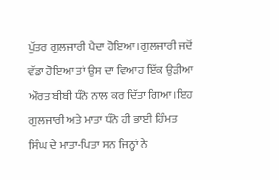ਪੁੱਤਰ ਗੁਲਜਾਰੀ ਪੈਦਾ ਹੋਇਆ।ਗੁਲਜਾਰੀ ਜਦੋਂ ਵੱਡਾ ਹੋਇਆ ਤਾਂ ਉਸ ਦਾ ਵਿਆਹ ਇੱਕ ਉੜੀਆ ਔਰਤ ਬੀਬੀ ਧੰਨੋ ਨਾਲ ਕਰ ਦਿੱਤਾ ਗਿਆ।ਇਹ ਗੁਲਜਾਰੀ ਅਤੇ ਮਾਤਾ ਧੰਨੋ ਹੀ ਭਾਈ ਹਿੰਮਤ ਸਿੰਘ ਦੇ ਮਾਤਾ-ਪਿਤਾ ਸਨ ਜਿਨ੍ਹਾਂ ਨੇ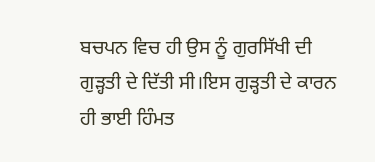ਬਚਪਨ ਵਿਚ ਹੀ ਉਸ ਨੂੰ ਗੁਰਸਿੱਖੀ ਦੀ ਗੁੜ੍ਹਤੀ ਦੇ ਦਿੱਤੀ ਸੀ।ਇਸ ਗੁੜ੍ਹਤੀ ਦੇ ਕਾਰਨ ਹੀ ਭਾਈ ਹਿੰਮਤ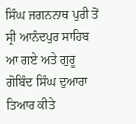ਸਿੰਘ ਜਗਨਨਾਥ ਪੁਰੀ ਤੋਂ ਸ੍ਰੀ ਆਨੰਦਪੁਰ ਸਾਹਿਬ ਆ ਗਏ ਅਤੇ ਗੁਰੂ ਗੋਬਿੰਦ ਸਿੰਘ ਦੁਆਰਾ ਤਿਆਰ ਕੀਤੇ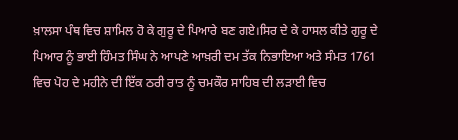ਖ਼ਾਲਸਾ ਪੰਥ ਵਿਚ ਸ਼ਾਮਿਲ ਹੋ ਕੇ ਗੁਰੂ ਦੇ ਪਿਆਰੇ ਬਣ ਗਏ।ਸਿਰ ਦੇ ਕੇ ਹਾਸਲ ਕੀਤੇ ਗੁਰੂ ਦੇ ਪਿਆਰ ਨੂੰ ਭਾਈ ਹਿੰਮਤ ਸਿੰਘ ਨੇ ਆਪਣੇ ਆਖ਼ਰੀ ਦਮ ਤੱਕ ਨਿਭਾਇਆ ਅਤੇ ਸੰਮਤ 1761 ਵਿਚ ਪੋਹ ਦੇ ਮਹੀਨੇ ਦੀ ਇੱਕ ਠਰੀ ਰਾਤ ਨੂੰ ਚਮਕੌਰ ਸਾਹਿਬ ਦੀ ਲੜਾਈ ਵਿਚ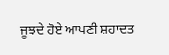ਜੂਝਦੇ ਹੋਏ ਆਪਣੀ ਸ਼ਹਾਦਤ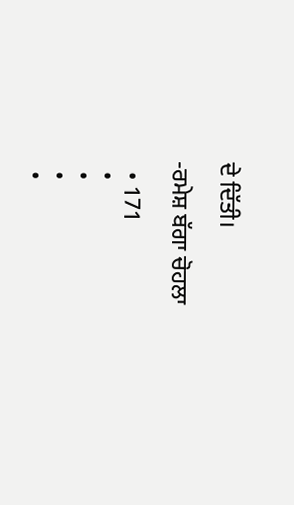ਦੇ ਦਿੱਤੀ।

-ਰਮੇਸ਼ ਬੱਗਾ ਚੋਹਲਾ

  • 171
  •
  •
  •
  •